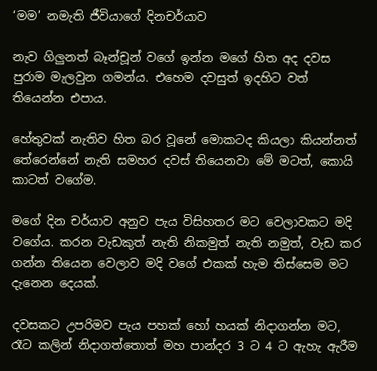‘මම’ නමැති ජීවියාගේ දිනචර්යාව

නැව ගිලුනත් බෑන්චූන් වගේ ඉන්න මගේ හිත අද දවස පුරාම මැලවුන ගමන්ය. එහෙම දවසුත් ඉදහිට වත් තියෙන්න එපාය.

හේතුවක් නැතිව හිත බර වූනේ මොකටද කියලා කියන්නත් තේරෙන්නේ නැති සමහර දවස් තියෙනවා මේ මටත්, කොයි කාටත් වගේම.

මගේ දින චර්යාව අනුව පැය විසිහතර මට වෙලාවකට මදි වගේය. කරන වැඩකුත් නැති නිකමුත් නැති නමුත්, වැඩ කර ගන්න තියෙන වෙලාව මදි වගේ එකක් හැම තිස්සෙම මට දැනෙන දෙයක්.

දවසකට උපරිමව පැය පහක් හෝ හයක් නිදාගන්න මට, රෑට කලින් නිදාගත්තොත් මහ පාන්දර 3 ට 4 ට ඇහැ ඇරීම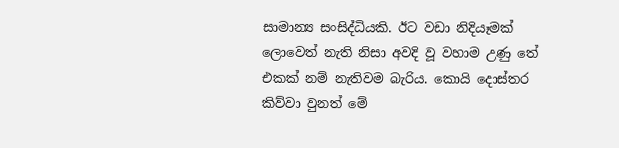සාමාන්‍ය සංසිද්ධියකි. ඊට වඩා නිදියෑමක් ලොවෙත් නැති නිසා අවදි වූ වහාම උණු තේ එකක් නම් නැතිවම බැරිය. කොයි දොස්තර කිව්වා වුනත් මේ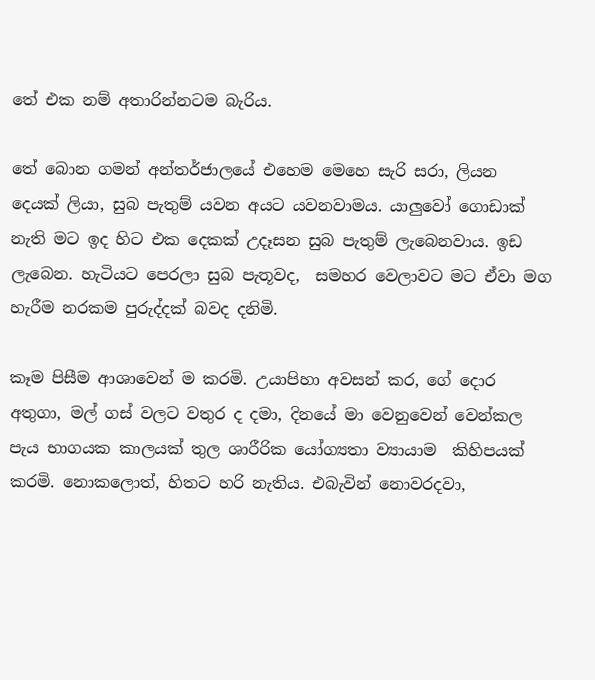තේ එක නම් අතාරින්නටම බැරිය.

තේ බොන ගමන් අන්තර්ජාලයේ එහෙම මෙහෙ සැරි සරා, ලියන දෙයක් ලියා, සුබ පැතුම් යවන අයට යවනවාමය. යාලුවෝ ගොඩාක් නැති මට ඉද හිට එක දෙකක් උදෑසන සුබ පැතුම් ලැබෙනවාය. ඉඩ ලැබෙන. හැටියට පෙරලා සුබ පැතූවද,  සමහර වෙලාවට මට ඒවා මග හැරීම නරකම පුරුද්දක් බවද දනිමි.

කෑම පිසීම ආශාවෙන් ම කරමි. උයාපිහා අවසන් කර, ගේ දොර අතුගා, මල් ගස් වලට වතුර ද දමා, දිනයේ මා වෙනුවෙන් වෙන්කල පැය භාගයක කාලයක් තුල ශාරීරික යෝග්‍යතා ව්‍යායාම  කිහිපයක් කරමි. නොකලොත්, හිතට හරි නැතිය. එබැවින් නොවරදවා,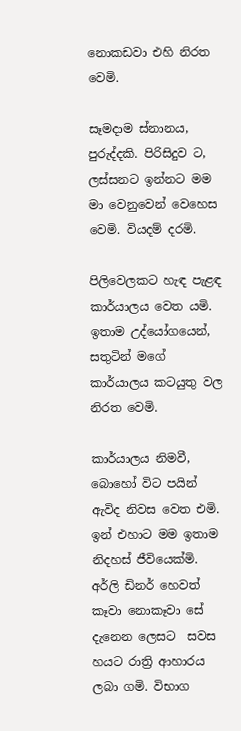නොකඩවා එහි නිරත වෙමි.

සෑමදාම ස්නානය, පුරුද්දකි. පිරිසිදුව ට, ලස්සනට ඉන්නට මම මා වෙනුවෙන් වෙහෙස වෙමි. වියදම් දරමි.

පිලිවෙලකට හැඳ පැළඳ කාර්යාලය වෙත යමි. ඉතාම උද්යෝගයෙන්, සතුටින් මගේ කාර්යාලය කටයුතු වල නිරත වෙමි.

කාර්යාලය නිමවී, බොහෝ විට පයින් ඇවිද නිවස වෙත එමි. ඉන් එහාට මම ඉතාම නිදහස් ජීවියෙක්මි. අර්ලි ඩිනර් හෙවත් කෑවා නොකෑවා සේ දැනෙන ලෙසට  සවස හයට රාත්‍රි ආහාරය ලබා ගමි. විභාග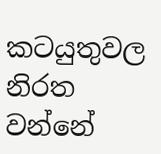කටයුතුවල නිරත වන්නේ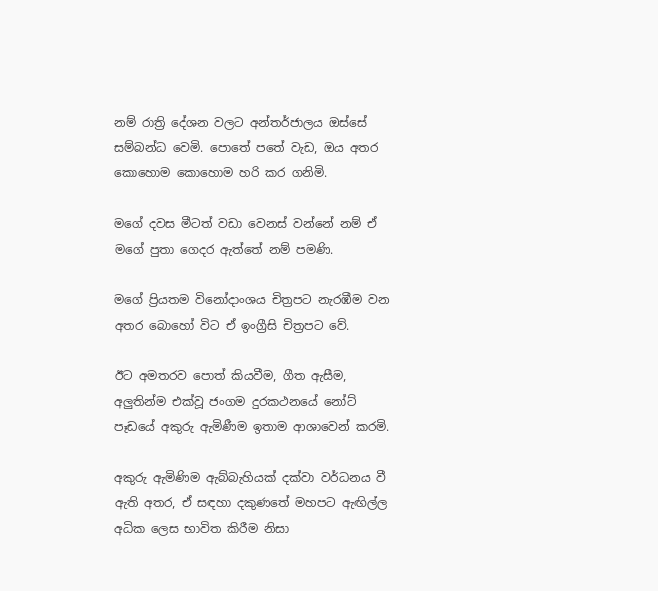නම් රාත්‍රි දේශන වලට අන්තර්ජාලය ඔස්සේ සම්බන්ධ වෙමි. පොතේ පතේ වැඩ, ඔය අතර කොහොම කොහොම හරි කර ගනිමි.

මගේ දවස මීටත් වඩා වෙනස් වන්නේ නම් ඒ මගේ පුතා ගෙදර ඇත්තේ නම් පමණි.

මගේ ප්‍රියතම විනෝදාංශය චිත්‍රපට නැරඹීම වන අතර බොහෝ විට ඒ ඉංග්‍රීසි චිත්‍රපට වේ.

ඊට අමතරව පොත් කියවීම, ගීත ඇසීම, අලුතින්ම එක්වූ ජංගම දුරකථනයේ නෝට් පෑඩයේ අකුරු ඇමිණීම ඉතාම ආශාවෙන් කරමි.

අකුරු ඇමිණිම ඇබ්බැහියක් දක්වා වර්ධනය වී ඇති අතර, ඒ සඳහා දකුණතේ මහපට ඇඟිල්ල අධික ලෙස භාවිත කිරීම නිසා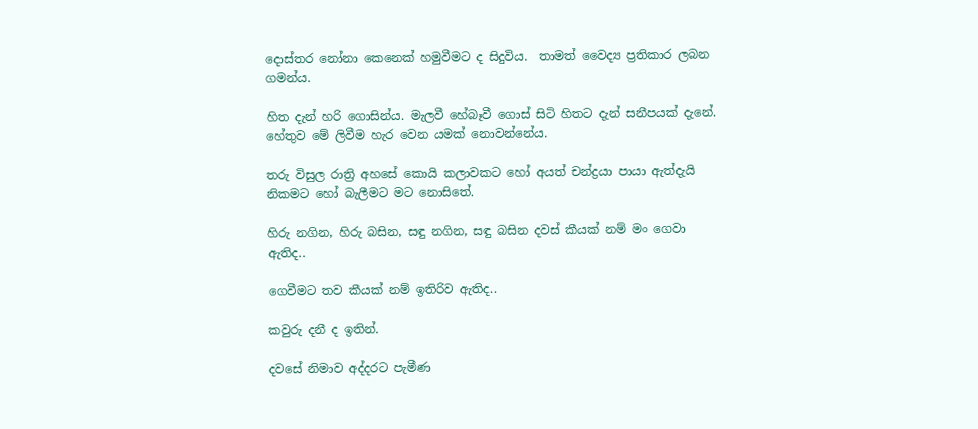දොස්තර නෝනා කෙනෙක් හමුවීමට ද සිදුවිය.  තාමත් වෛද්‍ය ප්‍රතිකාර ලබන ගමන්ය.

හිත දැන් හරි ගොසින්ය. මැලවී හේබෑවී ගොස් සිටි හිතට දැන් සනීපයක් දැනේ. හේතුව මේ ලිවීම හැර වෙන යමක් නොවන්නේය.

තරු විසුල රාත්‍රි අහසේ කොයි කලාවකට හෝ අයත් චන්ද්‍රයා පායා ඇත්දැයි නිකමට හෝ බැලීමට මට නොසිතේ.

හිරු නගින, හිරු බසින, සඳු නගින, සඳු බසින දවස් කීයක් නම් මං ගෙවා ඇතිද..

ගෙවීමට තව කීයක් නම් ඉතිරිව ඇතිද..

කවුරු දනී ද ඉතින්.

දවසේ නිමාව අද්දරට පැමීණ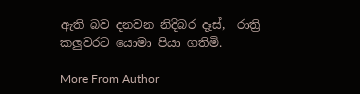ඇති බව දනවන නිදිබර දෑස්,  රාත්‍රි කලුවරට යොමා පියා ගතිමි.

More From Author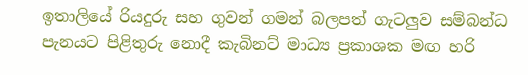ඉතාලියේ රියදුරු සහ ගුවන් ගමන් බලපත් ගැටලුව සම්බන්ධ පැනයට පිළිතුරු නොදී කැබිනට් මාධ්‍ය ප්‍රකාශක මඟ හරි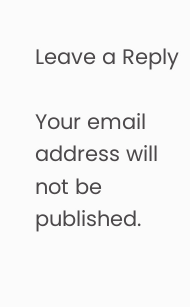Leave a Reply

Your email address will not be published.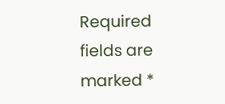Required fields are marked *